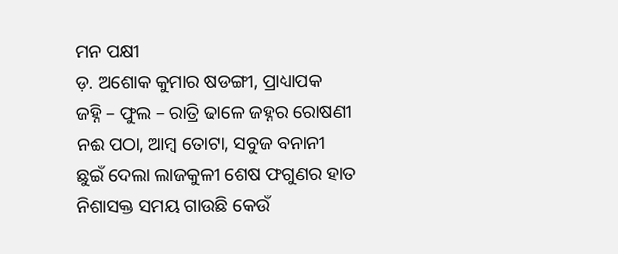ମନ ପକ୍ଷୀ
ଡ଼. ଅଶୋକ କୁମାର ଷଡଙ୍ଗୀ, ପ୍ରାଧ୍ୟାପକ
ଜହ୍ନି – ଫୁଲ – ରାତ୍ରି ଢାଳେ ଜହ୍ନର ରୋଷଣୀ
ନଈ ପଠା, ଆମ୍ବ ତୋଟା, ସବୁଜ ବନାନୀ
ଛୁଇଁ ଦେଲା ଲାଜକୁଳୀ ଶେଷ ଫଗୁଣର ହାତ
ନିଶାସକ୍ତ ସମୟ ଗାଉଛି କେଉଁ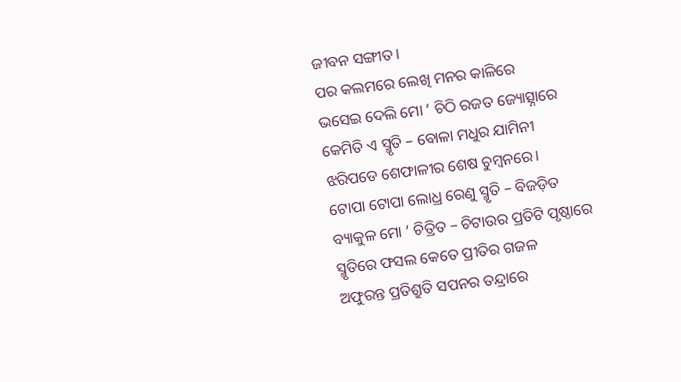ଜୀବନ ସଙ୍ଗୀତ।
ପର କଲମରେ ଲେଖି ମନର କାଳିରେ
ଭସେଇ ଦେଲି ମୋ ‘ ଚିଠି ରଜତ ଜ୍ୟୋତ୍ସ୍ନାରେ
କେମିତି ଏ ସ୍ମୃତି – ବୋଳା ମଧୁର ଯାମିନୀ
ଝରିପଡେ ଶେଫାଳୀର ଶେଷ ଚୁମ୍ବନରେ।
ଟୋପା ଟୋପା ଲୋଧ୍ର ରେଣୁ ସ୍ମୃତି – ବିଜଡ଼ିତ
ବ୍ୟାକୁଳ ମୋ ‘ ଚିତ୍ରିତ – ଚିଟାଉର ପ୍ରତିଟି ପୃଷ୍ଠାରେ
ସ୍ମୃତିରେ ଫସଲ କେତେ ପ୍ରୀତିର ଗଜଳ
ଅଫୁରନ୍ତ ପ୍ରତିଶ୍ରୁତି ସପନର ତନ୍ଦ୍ରାରେ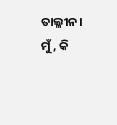ତାଲ୍ଳୀନ।
ମୁଁ, କି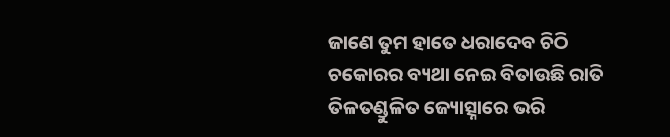ଜାଣେ ତୁମ ହାତେ ଧରାଦେବ ଚିଠି
ଚକୋରର ବ୍ୟଥା ନେଇ ବିତାଉଛି ରାତି
ତିଳତଣ୍ଡୁଳିତ ଜ୍ୟୋତ୍ସ୍ନାରେ ଭରି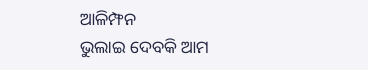ଆଳିମ୍ଫନ
ଭୁଲାଇ ଦେବକି ଆମ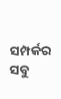ସମ୍ପର୍କର ସବୁ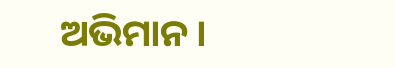ଅଭିମାନ।